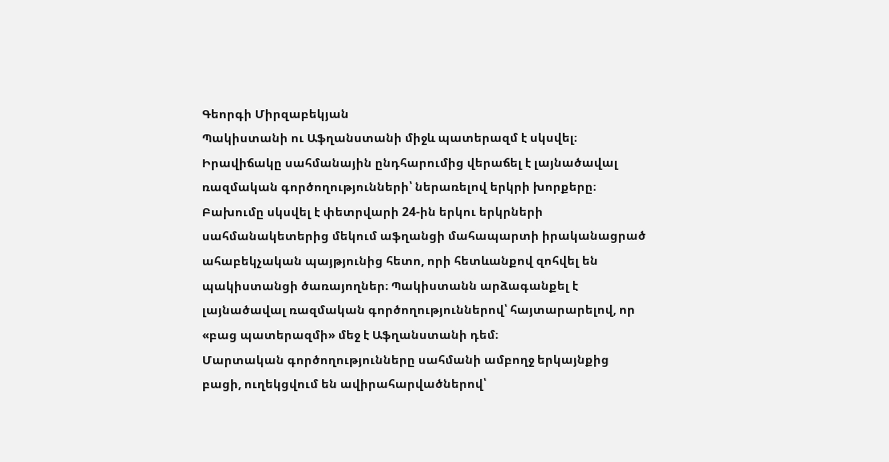Գեորգի Միրզաբեկյան
Պակիստանի ու Աֆղանստանի միջև պատերազմ է սկսվել։ Իրավիճակը սահմանային ընդհարումից վերաճել է լայնածավալ ռազմական գործողությունների՝ ներառելով երկրի խորքերը։ Բախումը սկսվել է փետրվարի 24-ին երկու երկրների սահմանակետերից մեկում աֆղանցի մահապարտի իրականացրած ահաբեկչական պայթյունից հետո, որի հետևանքով զոհվել են պակիստանցի ծառայողներ։ Պակիստանն արձագանքել է լայնածավալ ռազմական գործողություններով՝ հայտարարելով, որ «բաց պատերազմի» մեջ է Աֆղանստանի դեմ։
Մարտական գործողությունները սահմանի ամբողջ երկայնքից բացի, ուղեկցվում են ավիրահարվածներով՝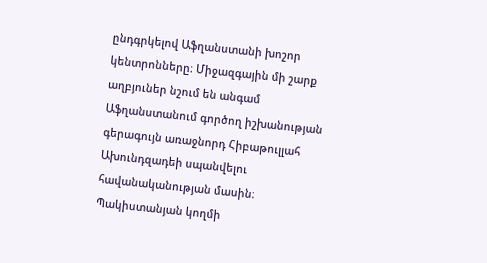ընդգրկելով Աֆղանստանի խոշոր կենտրոնները։ Միջազգային մի շարք աղբյուներ նշում են անգամ Աֆղանստանում գործող իշխանության գերագույն առաջնորդ Հիբաթուլլահ Ախունդզադեի սպանվելու հավանականության մասին։ Պակիստանյան կողմի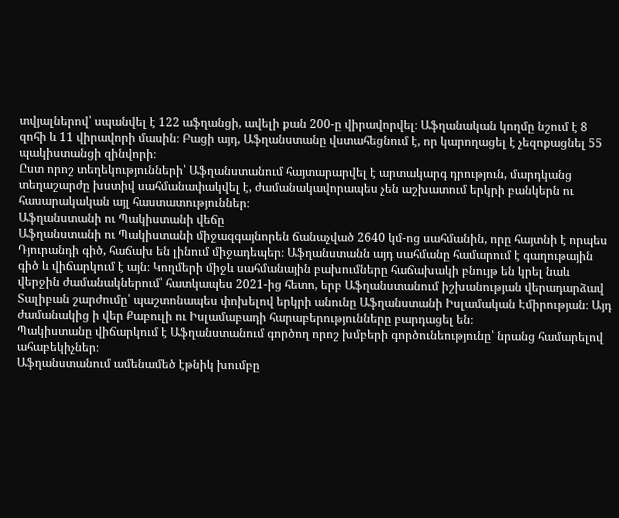տվյալներով՝ սպանվել է 122 աֆղանցի, ավելի քան 200-ը վիրավորվել։ Աֆղանական կողմը նշում է 8 զոհի և 11 վիրավորի մասին։ Բացի այդ, Աֆղանստանը վստահեցնում է, որ կարողացել է չեզոքացնել 55 պակիստանցի զինվորի։
Ըստ որոշ տեղեկությունների՝ Աֆղանստանում հայտարարվել է արտակարգ դրություն, մարդկանց տեղաշարժը խստիվ սահմանափակվել է, ժամանակավորապես չեն աշխատում երկրի բանկերն ու հասարակական այլ հաստատություններ։
Աֆղանստանի ու Պակիստանի վեճը
Աֆղանստանի ու Պակիստանի միջազգայնորեն ճանաչված 2640 կմ-ոց սահմանին, որը հայտնի է որպես Դյուրանդի գիծ, հաճախ են լինում միջադեպեր։ Աֆղանստանն այդ սահմանը համարում է գաղութային գիծ և վիճարկում է այն։ Կողմերի միջև սահմանային բախումները հաճախակի բնույթ են կրել նաև վերջին ժամանակներում՝ հատկապես 2021-ից հետո, երբ Աֆղանստանում իշխանության վերադարձավ Տալիբան շարժումը՝ պաշտոնապես փոխելով երկրի անունը Աֆղանստանի Իսլամական Էմիրության։ Այդ ժամանակից ի վեր Քաբուլի ու Իսլամաբադի հարաբերությունները բարդացել են։
Պակիստանը վիճարկում է Աֆղանստանում գործող որոշ խմբերի գործունեությունը՝ նրանց համարելով ահաբեկիչներ։
Աֆղանստանում ամենամեծ էթնիկ խումբը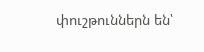փուշթուններն են՝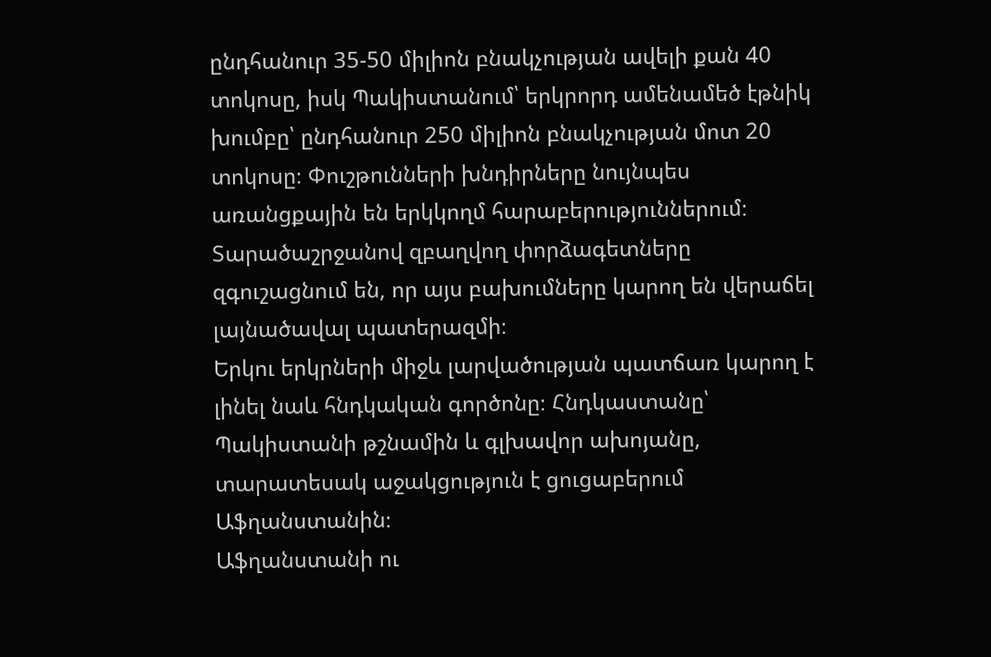ընդհանուր 35-50 միլիոն բնակչության ավելի քան 40 տոկոսը, իսկ Պակիստանում՝ երկրորդ ամենամեծ էթնիկ խումբը՝ ընդհանուր 250 միլիոն բնակչության մոտ 20 տոկոսը։ Փուշթունների խնդիրները նույնպես առանցքային են երկկողմ հարաբերություններում։
Տարածաշրջանով զբաղվող փորձագետները զգուշացնում են, որ այս բախումները կարող են վերաճել լայնածավալ պատերազմի։
Երկու երկրների միջև լարվածության պատճառ կարող է լինել նաև հնդկական գործոնը։ Հնդկաստանը՝ Պակիստանի թշնամին և գլխավոր ախոյանը, տարատեսակ աջակցություն է ցուցաբերում Աֆղանստանին։
Աֆղանստանի ու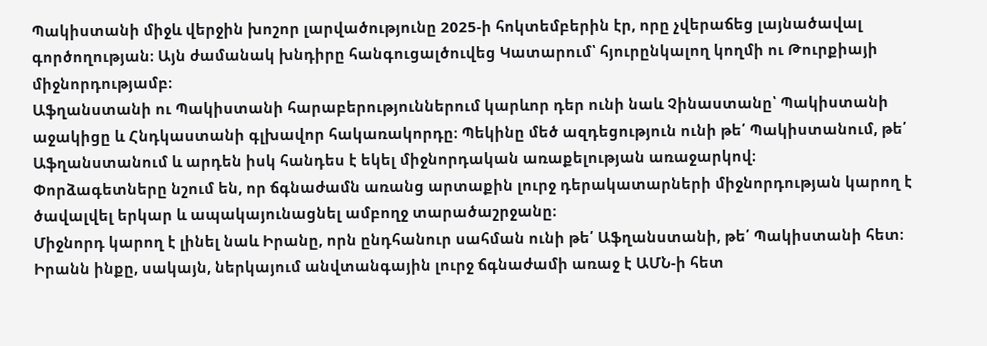Պակիստանի միջև վերջին խոշոր լարվածությունը 2025-ի հոկտեմբերին էր, որը չվերաճեց լայնածավալ գործողության։ Այն ժամանակ խնդիրը հանգուցալծուվեց Կատարում՝ հյուրընկալող կողմի ու Թուրքիայի միջնորդությամբ։
Աֆղանստանի ու Պակիստանի հարաբերություններում կարևոր դեր ունի նաև Չինաստանը՝ Պակիստանի աջակիցը և Հնդկաստանի գլխավոր հակառակորդը։ Պեկինը մեծ ազդեցություն ունի թե՛ Պակիստանում, թե՛ Աֆղանստանում և արդեն իսկ հանդես է եկել միջնորդական առաքելության առաջարկով։
Փորձագետները նշում են, որ ճգնաժամն առանց արտաքին լուրջ դերակատարների միջնորդության կարող է ծավալվել երկար և ապակայունացնել ամբողջ տարածաշրջանը։
Միջնորդ կարող է լինել նաև Իրանը, որն ընդհանուր սահման ունի թե՛ Աֆղանստանի, թե՛ Պակիստանի հետ։ Իրանն ինքը, սակայն, ներկայում անվտանգային լուրջ ճգնաժամի առաջ է ԱՄՆ-ի հետ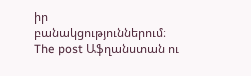իր բանակցություններում։
The post Աֆղանստան ու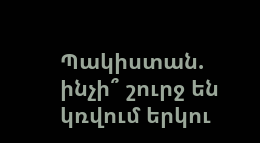Պակիստան. ինչի՞ շուրջ են կռվում երկու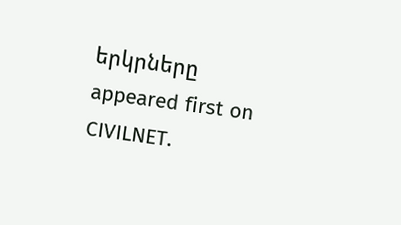երկրները appeared first on CIVILNET.